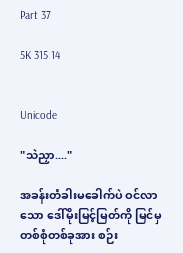Part 37

5K 315 14


Unicode

"သဲညှာ...."

အခန်းတံခါးမခေါက်ပဲ ဝင်လာသော ဒေါ်မိုးမြင့်မြတ်ကို မြင်မှ တစ်စုံတစ်ခုအား စဉ်း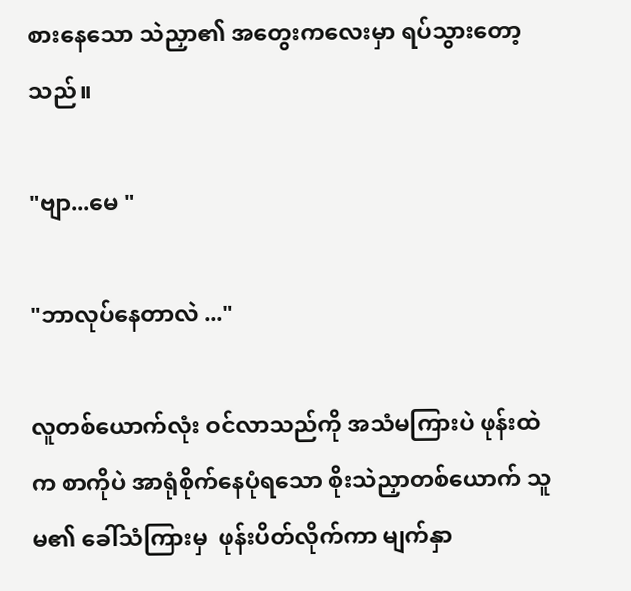စားနေသော သဲညှာ၏ အတွေးကလေးမှာ ရပ်သွားတော့သည်။

"ဗျာ...မေ "

"ဘာလုပ်နေတာလဲ ..."

လူတစ်ယောက်လုံး ဝင်လာသည်ကို အသံမကြားပဲ ဖုန်းထဲက စာကိုပဲ အာရုံစိုက်နေပုံရသော စိုးသဲညှာတစ်ယောက် သူမ၏ ခေါ်သံကြားမှ  ဖုန်းပိတ်လိုက်ကာ မျက်နှာ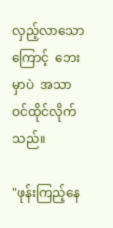လှည့်လာသောကြောင့်  ဘေးမှာပဲ  အသာ ဝင်ထိုင်လိုက်သည်။

"ဖုန်းကြည့်နေ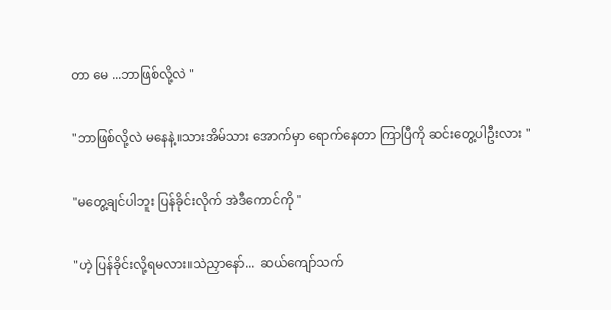တာ မေ ...ဘာဖြစ်လို့လဲ "

"ဘာဖြစ်လို့လဲ မနေနဲ့။သားအိမ်သား အောက်မှာ ရောက်နေတာ ကြာပြီကို ဆင်းတွေ့ပါဦးလား "

"မတွေ့ချင်ပါဘူး ပြန်ခိုင်းလိုက် အဲဒီကောင်ကို "

"ဟဲ့ ပြန်ခိုင်းလို့ရမလား။သဲညှာနော်...  ဆယ်ကျော်သက်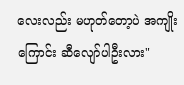လေးလည်း မဟုတ်တော့ပဲ အကျိုးကြောင်း ဆီလျော်ပါဦးလား"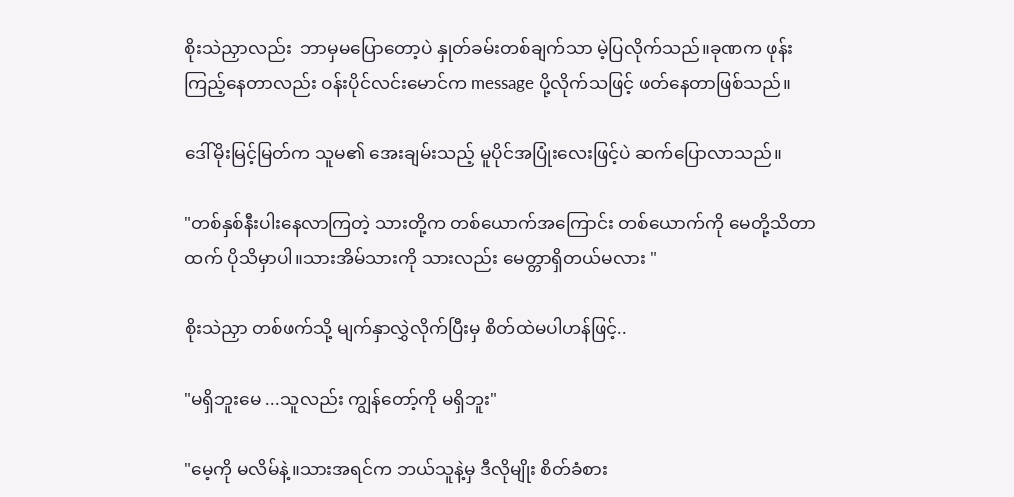စိုးသဲညှာလည်း  ဘာမှမပြောတော့ပဲ နှုတ်ခမ်းတစ်ချက်သာ မဲ့ပြလိုက်သည်။ခုဏက ဖုန်းကြည့်နေတာလည်း ဝန်းပိုင်လင်းမောင်က message ပို့လိုက်သဖြင့် ဖတ်နေတာဖြစ်သည်။

ဒေါ်မိုးမြင့်မြတ်က သူမ၏ အေးချမ်းသည့် မူပိုင်အပြုံးလေးဖြင့်ပဲ ဆက်ပြောလာသည်။

"တစ်နှစ်နီးပါးနေလာကြတဲ့ သားတို့က တစ်ယောက်အကြောင်း တစ်ယောက်ကို မေတို့သိတာထက် ပိုသိမှာပါ။သားအိမ်သားကို သားလည်း မေတ္တာရှိတယ်မလား "

စိုးသဲညှာ တစ်ဖက်သို့ မျက်နှာလွှဲလိုက်ပြီးမှ စိတ်ထဲမပါဟန်ဖြင့်..

"မရှိဘူးမေ ...သူလည်း ကျွန်တော့်ကို မရှိဘူး"

"မေ့ကို မလိမ်နဲ့။သားအရင်က ဘယ်သူနဲ့မှ ဒီလိုမျိုး စိတ်ခံစား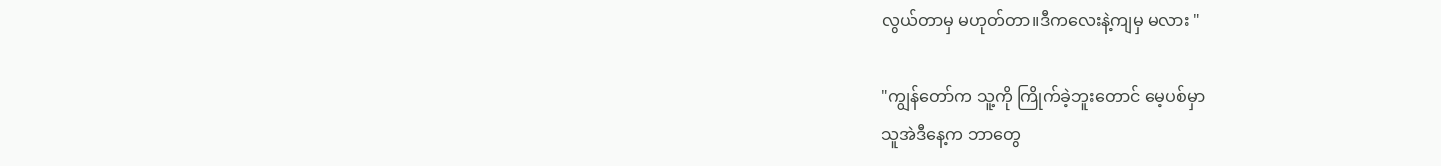လွယ်တာမှ မဟုတ်တာ။ဒီကလေးနဲ့ကျမှ မလား "

"ကျွန်တော်က သူ့ကို ကြိုက်ခဲ့ဘူးတောင် မေ့ပစ်မှာ
သူအဲဒီနေ့က ဘာတွေ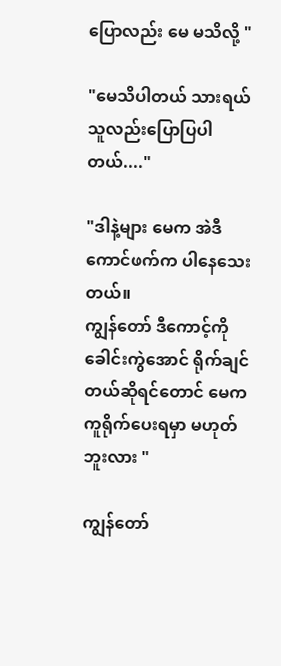ပြောလည်း မေ မသိလို့ "

"မေသိပါတယ် သားရယ် သူလည်းပြောပြပါတယ်...."

"ဒါနဲ့များ မေက အဲဒီကောင်ဖက်က ပါနေသေးတယ်။
ကျွန်တော် ဒီကောင့်ကို ခေါင်းကွဲအောင် ရိုက်ချင်တယ်ဆိုရင်တောင် မေက ကူရိုက်ပေးရမှာ မဟုတ်ဘူးလား "

ကျွန်တော်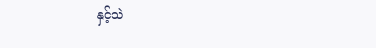နှင့်သဲ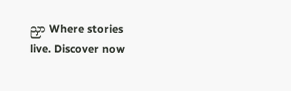ညှာ Where stories live. Discover now